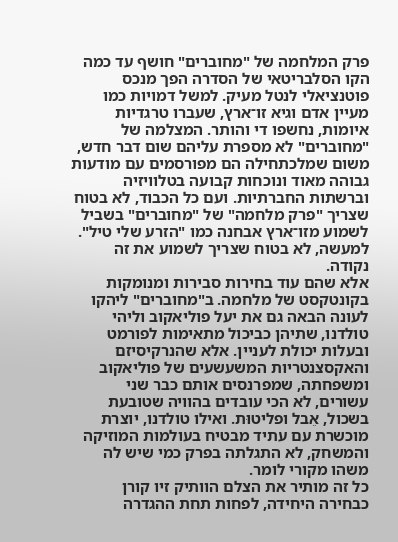פרק המלחמה של "מחוברים" חושף עד כמה הקו הסלבריטאי של הסדרה הפך מנכס פוטנציאלי לנטל מעיק. למשל דמויות כמו מעיין אדם וגיא זו־ארץ, שעברו טרגדיות איומות, נחשפו די והותר. המצלמה של "מחוברים" לא מספרת עליהם שום דבר חדש, משום שמלכתחילה הם מפורסמים עם מודעות גבוהה מאוד ונוכחות קבועה בטלוויזיה וברשתות החברתיות. ועם כל הכבוד, לא בטוח שצריך "פרק מלחמה" של "מחוברים" בשביל לשמוע מזו־ארץ אבחנה כמו "הזרע שלי טיל". למעשה, לא בטוח שצריך לשמוע את זה נקודה.
אלא שהם עוד בחירות סבירות ומנומקות בקונטקסט של מלחמה. ב"מחוברים" ליהקו לעונה הבאה גם את יעל פוליאקוב וליהי טולדנו, שתיהן כביכול מתאימות לפורמט ובעלות יכולת לעניין. אלא שהנרקיסיזם והאקסצנטריות המשעשעים של פוליאקוב ומשפחתה, שמפרנסים אותם כבר שני עשורים, לא הכי עובדים בהוויה שטובעת בשכול, אֵבל ופליטוּת. ואילו טולדנו, יוצרת מוכשרת עם עתיד מבטיח בעולמות המוזיקה והמשחק, לא התגלתה בפרק כמי שיש לה משהו מקורי לומר.
כל זה מותיר את הצלם הוותיק זיו קורן כבחירה היחידה, לפחות תחת ההגדרה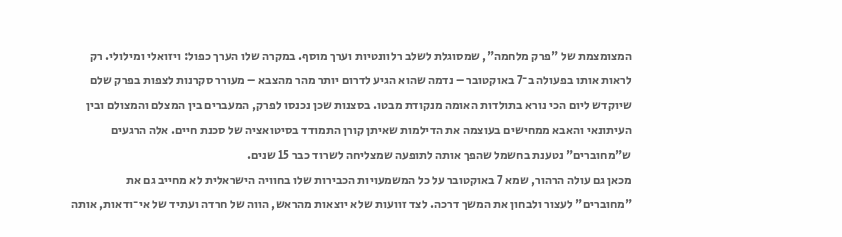המצומצמת של "פרק מלחמה", שמסוגלת לשלב רלוונטיות וערך מוסף. במקרה שלו הערך כפול: ויזואלי ומילולי. רק לראות אותו בפעולה ב־7 באוקטובר – נדמה שהוא הגיע לדרום יותר מהר מהצבא – מעורר סקרנות לצפות בפרק שלם שיוקדש ליום הכי נורא בתולדות האומה מנקודת מבטו. בסצנות שכן נכנסו לפרק, המעברים בין המצלם והמצולם ובין העיתונאי והאבא ממחישים בעוצמה את הדילמות שאיתן קורן התמודד בסיטואציה של סכנת חיים. אלה הרגעים ש"מחוברים" נטענת בחשמל שהפך אותה לתופעה שמצליחה לשרוד כבר 15 שנים.
מכאן גם עולה הרהור, שמא 7 באוקטובר על כל המשמעויות הכבירות שלו בחוויה הישראלית לא מחייב גם את "מחוברים" לעצור ולבחון את המשך דרכה. לצד זוועות שלא יוצאות מהראש, הווה של חרדה ועתיד של אי־ודאות, אותה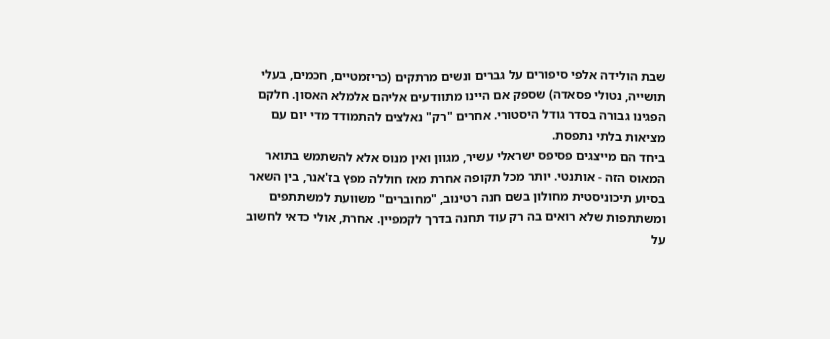שבת הולידה אלפי סיפורים על גברים ונשים מרתקים (כריזמטיים, חכמים, בעלי תושייה, נטולי פסאדה) שספק אם היינו מתוודעים אליהם אלמלא האסון. חלקם הפגינו גבורה בסדר גודל היסטורי. אחרים "רק" נאלצים להתמודד מדי יום עם מציאות בלתי נתפסת.
ביחד הם מייצגים פסיפס ישראלי עשיר, מגוון ואין מנוס אלא להשתמש בתואר המאוס הזה - אותנטי. יותר מכל תקופה אחרת מאז חוללה מפץ בז'אנר, בין השאר בסיוע תיכוניסטית מחולון בשם חנה רטינוב, "מחוברים" משוועת למשתתפים ומשתתפות שלא רואים בה רק עוד תחנה בדרך לקמפיין. אחרת, אולי כדאי לחשוב על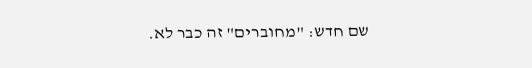שם חדש: "מחוברים" זה כבר לא.